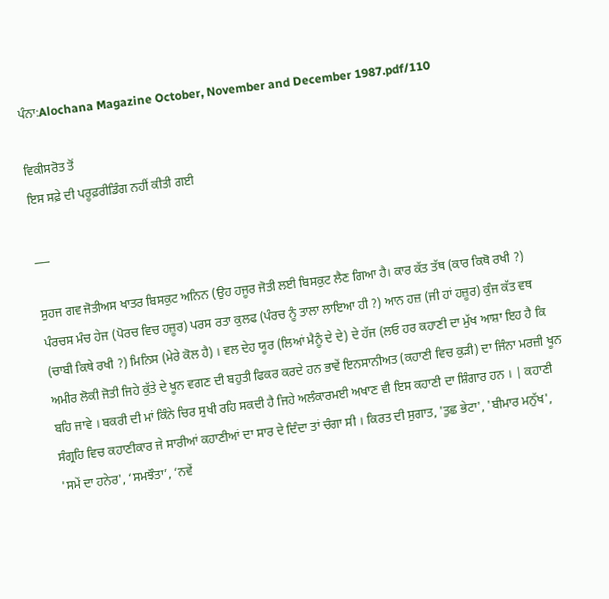ਪੰਨਾ:Alochana Magazine October, November and December 1987.pdf/110

ਵਿਕੀਸਰੋਤ ਤੋਂ
ਇਸ ਸਫ਼ੇ ਦੀ ਪਰੂਫ਼ਰੀਡਿੰਗ ਨਹੀਂ ਕੀਤੀ ਗਈ

___

ਸੁਹਜ ਗਵ ਜੋਤੀਅਸ ਖਾਤਰ ਬਿਸਕੁਟ ਅਨਿਨ (ਉਹ ਹਜੂਰ ਜੋਤੀ ਲਈ ਬਿਸਕੁਟ ਲੈਣ ਗਿਆ ਹੈ। ਕਾਰ ਕੱਤ ਤੱਥ (ਕਾਰ ਕਿਥੋ ਰਖੀ ?) ਪੰਰਚਸ ਮੰਚ ਹੇਜ (ਪੋਰਚ ਵਿਚ ਹਜ਼ੂਰ) ਪਰਸ ਰਤਾ ਕੁਲਫ (ਪੰਰਚ ਨੂੰ ਤਾਲਾ ਲਾਇਆ ਹੀ ?) ਆਨ ਹਜ਼ (ਜੀ ਹਾਂ ਹਜ਼ੂਰ) ਕੁੰਜ ਕੱਤ ਵਥ (ਚਾਬੀ ਕਿਥੇ ਰਖੀ ?) ਮਿਨਿਸ (ਮੇਰੇ ਕੋਲ ਹੈ) । ਵਲ ਦੇਹ ਯੂਰ (ਲਿਆਂ ਮੈਨੂੰ ਦੇ ਦੇ) ਦੇ ਹੱਜ (ਲਓ ਹਰ ਕਹਾਣੀ ਦਾ ਮੁੱਖ ਆਸ਼ਾ ਇਹ ਹੈ ਕਿ ਅਮੀਰ ਲੋਕੀ ਜੋਤੀ ਜਿਹੇ ਕੁੱਤੇ ਦੇ ਖੂਨ ਵਗਣ ਦੀ ਬਹੁਤੀ ਫਿਕਰ ਕਰਦੇ ਹਨ ਭਾਵੇਂ ਇਨਸਾਨੀਅਤ (ਕਹਾਣੀ ਵਿਚ ਕੁੜੀ) ਦਾ ਜਿੰਨਾ ਮਰਜ਼ੀ ਖੂਨ ਬਹਿ ਜਾਵੇ । ਬਕਰੀ ਦੀ ਮਾਂ ਕਿੰਨੇ ਚਿਰ ਸੁਖੀ ਰਹਿ ਸਕਦੀ ਹੈ ਜਿਹੇ ਅਲੰਕਾਰਮਈ ਅਖਾਣ ਵੀ ਇਸ ਕਹਾਣੀ ਦਾ ਸ਼ਿੰਗਾਰ ਹਨ । | ਕਹਾਣੀ ਸੰਗ੍ਰਹਿ ਵਿਚ ਕਹਾਣੀਕਾਰ ਜੇ ਸਾਰੀਆਂ ਕਹਾਣੀਆਂ ਦਾ ਸਾਰ ਦੇ ਦਿੰਦਾ ਤਾਂ ਚੰਗਾ ਸੀ । ਕਿਰਤ ਦੀ ਸੁਗਾਤ, 'ਤੁਛ ਭੇਟਾ', 'ਬੀਮਾਰ ਮਨੁੱਖ', 'ਸਮੇਂ ਦਾ ਹਨੇਰ', ‘ਸਮਝੌਤਾ’, ‘ਨਵੇਂ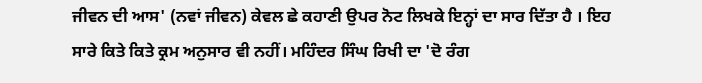ਜੀਵਨ ਦੀ ਆਸ' (ਨਵਾਂ ਜੀਵਨ) ਕੇਵਲ ਛੇ ਕਹਾਣੀ ਉਪਰ ਨੋਟ ਲਿਖਕੇ ਇਨ੍ਹਾਂ ਦਾ ਸਾਰ ਦਿੱਤਾ ਹੈ । ਇਹ ਸਾਰੇ ਕਿਤੇ ਕਿਤੇ ਕ੍ਰਮ ਅਨੁਸਾਰ ਵੀ ਨਹੀਂ। ਮਹਿੰਦਰ ਸਿੰਘ ਰਿਖੀ ਦਾ 'ਦੋ ਰੰਗ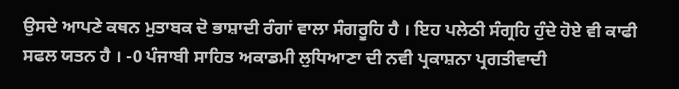ਉਸਦੇ ਆਪਣੇ ਕਥਨ ਮੁਤਾਬਕ ਦੋ ਭਾਸ਼ਾਦੀ ਰੰਗਾਂ ਵਾਲਾ ਸੰਗਰੂਹਿ ਹੈ । ਇਹ ਪਲੇਠੀ ਸੰਗ੍ਰਹਿ ਹੁੰਦੇ ਹੋਏ ਵੀ ਕਾਫੀ ਸਫਲ ਯਤਨ ਹੈ । -0 ਪੰਜਾਬੀ ਸਾਹਿਤ ਅਕਾਡਮੀ ਲੁਧਿਆਣਾ ਦੀ ਨਵੀ ਪ੍ਰਕਾਸ਼ਨਾ ਪ੍ਰਗਤੀਵਾਦੀ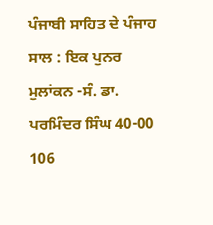ਪੰਜਾਬੀ ਸਾਹਿਤ ਦੇ ਪੰਜਾਹ ਸਾਲ : ਇਕ ਪੁਨਰ ਮੁਲਾਂਕਨ -ਸੰ. ਡਾ. ਪਰਮਿੰਦਰ ਸਿੰਘ 40-00 106